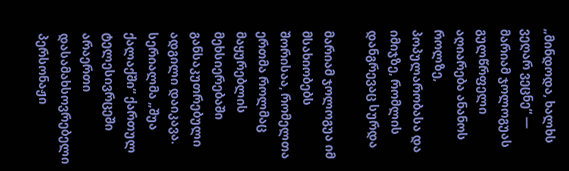„მინდოდა, ხალხს ვეღარ ვეცნე“ — მარიამ ჯოლოგუას გულწრფელი აღიარება ანანოს როლზე, პოპულარობასა და იმიჯზე, რომლის დანგრევაც სურდა

მარიამ ჯოლოგუა იმ მსახიობებს შორისაა, რომელთა ერთმა როლმაც მაყურებლის მეხსიერებაში განსაკუთრებული ადგილი დაიკავა. სერიალმა „შუა ქალაქში“ ქართულ ტელესივრცეში არაერთი დასამახსოვრებელი პერსონაჟი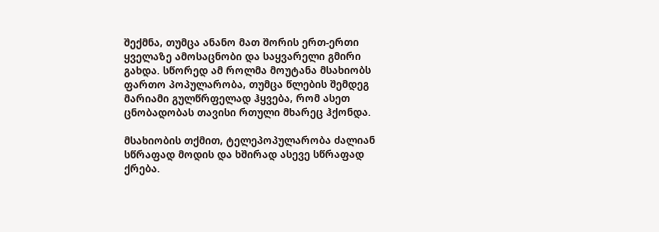შექმნა, თუმცა ანანო მათ შორის ერთ-ერთი ყველაზე ამოსაცნობი და საყვარელი გმირი გახდა. სწორედ ამ როლმა მოუტანა მსახიობს ფართო პოპულარობა, თუმცა წლების შემდეგ მარიამი გულწრფელად ჰყვება, რომ ასეთ ცნობადობას თავისი რთული მხარეც ჰქონდა.

მსახიობის თქმით, ტელეპოპულარობა ძალიან სწრაფად მოდის და ხშირად ასევე სწრაფად ქრება.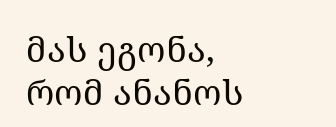მას ეგონა, რომ ანანოს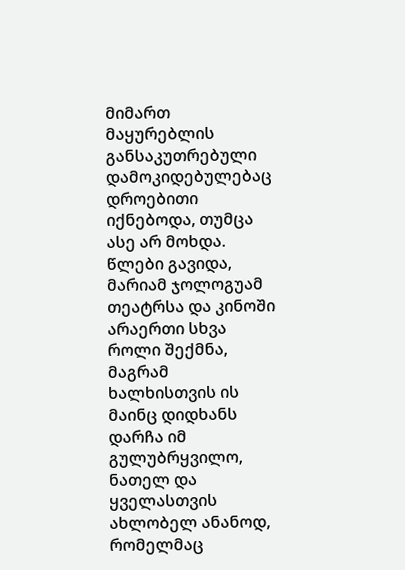მიმართ მაყურებლის განსაკუთრებული დამოკიდებულებაც დროებითი იქნებოდა, თუმცა ასე არ მოხდა. წლები გავიდა, მარიამ ჯოლოგუამ თეატრსა და კინოში არაერთი სხვა როლი შექმნა, მაგრამ ხალხისთვის ის მაინც დიდხანს დარჩა იმ გულუბრყვილო, ნათელ და ყველასთვის ახლობელ ანანოდ, რომელმაც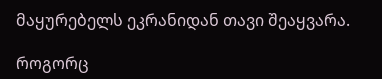მაყურებელს ეკრანიდან თავი შეაყვარა.

როგორც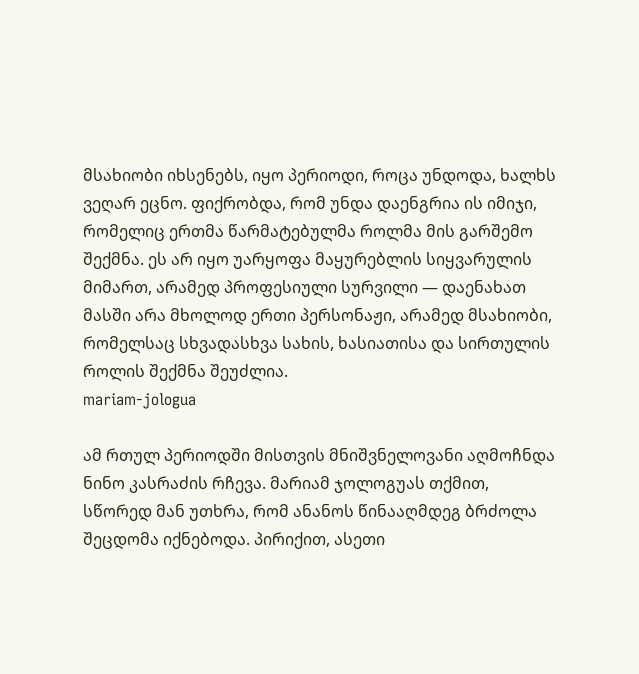მსახიობი იხსენებს, იყო პერიოდი, როცა უნდოდა, ხალხს ვეღარ ეცნო. ფიქრობდა, რომ უნდა დაენგრია ის იმიჯი, რომელიც ერთმა წარმატებულმა როლმა მის გარშემო შექმნა. ეს არ იყო უარყოფა მაყურებლის სიყვარულის მიმართ, არამედ პროფესიული სურვილი — დაენახათ მასში არა მხოლოდ ერთი პერსონაჟი, არამედ მსახიობი, რომელსაც სხვადასხვა სახის, ხასიათისა და სირთულის როლის შექმნა შეუძლია.
mariam-jologua

ამ რთულ პერიოდში მისთვის მნიშვნელოვანი აღმოჩნდა ნინო კასრაძის რჩევა. მარიამ ჯოლოგუას თქმით, სწორედ მან უთხრა, რომ ანანოს წინააღმდეგ ბრძოლა შეცდომა იქნებოდა. პირიქით, ასეთი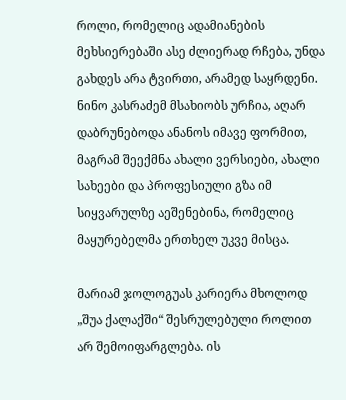როლი, რომელიც ადამიანების მეხსიერებაში ასე ძლიერად რჩება, უნდა გახდეს არა ტვირთი, არამედ საყრდენი. ნინო კასრაძემ მსახიობს ურჩია, აღარ დაბრუნებოდა ანანოს იმავე ფორმით, მაგრამ შეექმნა ახალი ვერსიები, ახალი სახეები და პროფესიული გზა იმ სიყვარულზე აეშენებინა, რომელიც მაყურებელმა ერთხელ უკვე მისცა.

მარიამ ჯოლოგუას კარიერა მხოლოდ „შუა ქალაქში“ შესრულებული როლით არ შემოიფარგლება. ის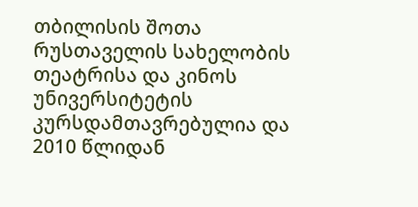თბილისის შოთა რუსთაველის სახელობის თეატრისა და კინოს უნივერსიტეტის კურსდამთავრებულია და 2010 წლიდან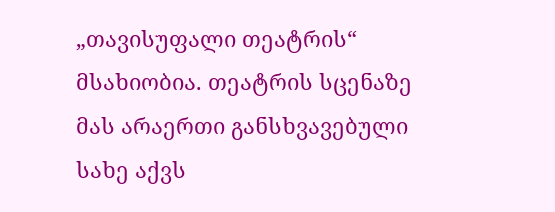„თავისუფალი თეატრის“ მსახიობია. თეატრის სცენაზე მას არაერთი განსხვავებული სახე აქვს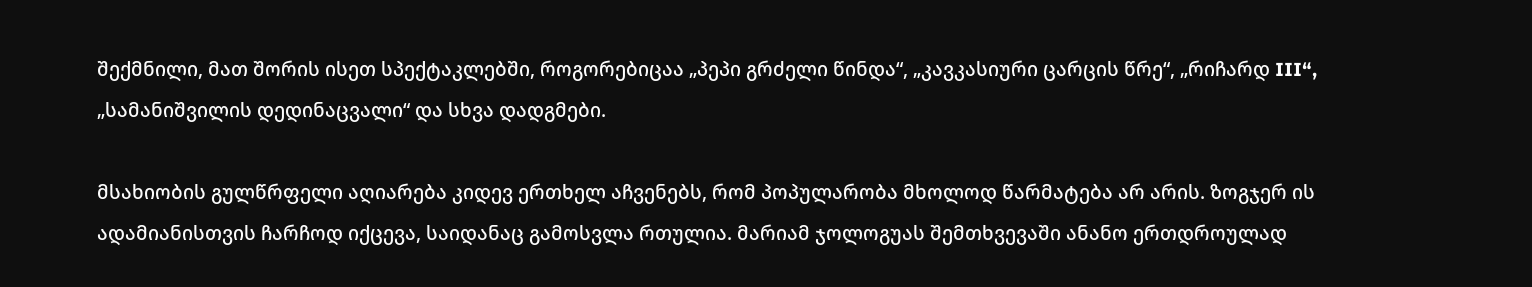შექმნილი, მათ შორის ისეთ სპექტაკლებში, როგორებიცაა „პეპი გრძელი წინდა“, „კავკასიური ცარცის წრე“, „რიჩარდ III“, „სამანიშვილის დედინაცვალი“ და სხვა დადგმები.

მსახიობის გულწრფელი აღიარება კიდევ ერთხელ აჩვენებს, რომ პოპულარობა მხოლოდ წარმატება არ არის. ზოგჯერ ის ადამიანისთვის ჩარჩოდ იქცევა, საიდანაც გამოსვლა რთულია. მარიამ ჯოლოგუას შემთხვევაში ანანო ერთდროულად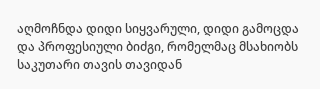აღმოჩნდა დიდი სიყვარული, დიდი გამოცდა და პროფესიული ბიძგი, რომელმაც მსახიობს საკუთარი თავის თავიდან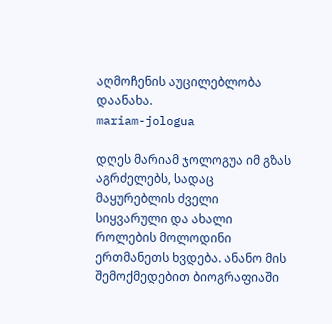აღმოჩენის აუცილებლობა დაანახა.
mariam-jologua

დღეს მარიამ ჯოლოგუა იმ გზას აგრძელებს, სადაც მაყურებლის ძველი სიყვარული და ახალი როლების მოლოდინი ერთმანეთს ხვდება. ანანო მის შემოქმედებით ბიოგრაფიაში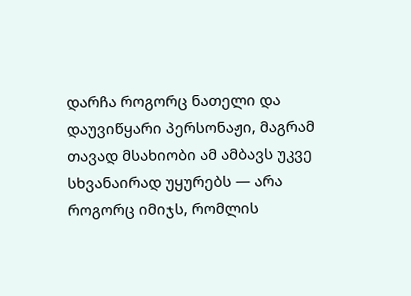დარჩა როგორც ნათელი და დაუვიწყარი პერსონაჟი, მაგრამ თავად მსახიობი ამ ამბავს უკვე სხვანაირად უყურებს — არა როგორც იმიჯს, რომლის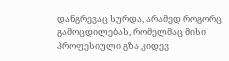დანგრევაც სურდა, არამედ როგორც გამოცდილებას, რომელმაც მისი პროფესიული გზა კიდევ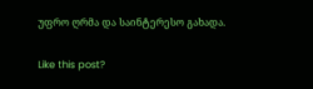უფრო ღრმა და საინტერესო გახადა.

Like this post?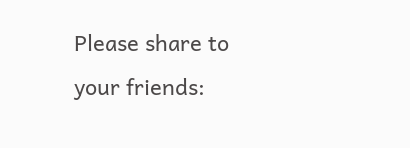Please share to your friends: